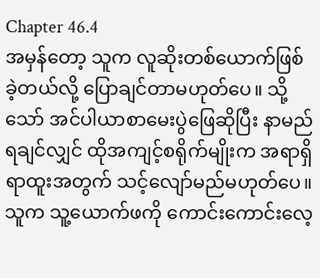Chapter 46.4
အမှန်တော့ သူက လူဆိုးတစ်ယောက်ဖြစ်ခဲ့တယ်လို့ ပြောချင်တာမဟုတ်ပေ။ သို့သော် အင်ပါယာစာမေးပွဲဖြေဆိုပြီး နာမည်ရချင်လျှင် ထိုအကျင့်စရိုက်မျိုးက အရာရှိရာထူးအတွက် သင့်လျော်မည်မဟုတ်ပေ။ သူက သူ့ယောက်ဖကို ကောင်းကောင်းလေ့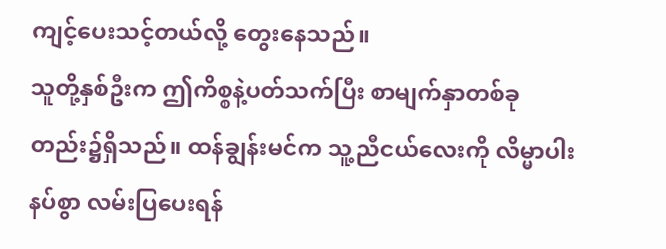ကျင့်ပေးသင့်တယ်လို့ တွေးနေသည်။
သူတို့နှစ်ဦးက ဤကိစ္စနဲ့ပတ်သက်ပြီး စာမျက်နှာတစ်ခုတည်း၌ရှိသည်။ ထန်ချွန်းမင်က သူ့ညီငယ်လေးကို လိမ္မာပါးနပ်စွာ လမ်းပြပေးရန်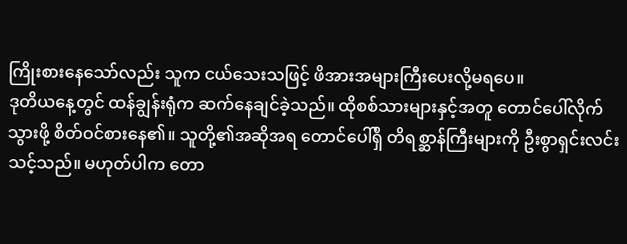ကြိုးစားနေသော်လည်း သူက ငယ်သေးသဖြင့် ဖိအားအများကြီးပေးလို့မရပေ။
ဒုတိယနေ့တွင် ထန်ချွန်းရုံက ဆက်နေချင်ခဲ့သည်။ ထိုစစ်သားများနှင့်အတူ တောင်ပေါ်လိုက်သွားဖို့ စိတ်ဝင်စားနေ၏။ သူတို့၏အဆိုအရ တောင်ပေါ်ရှိ တိရစ္ဆာန်ကြီးများကို ဦးစွာရှင်းလင်းသင့်သည်။ မဟုတ်ပါက တော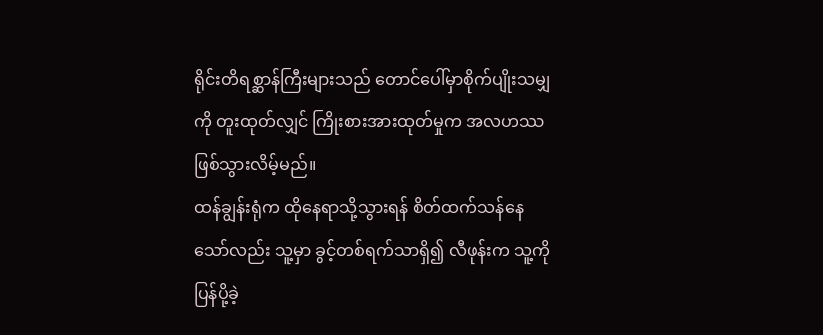ရိုင်းတိရစ္ဆာန်ကြီးများသည် တောင်ပေါ်မှာစိုက်ပျိုးသမျှကို တူးထုတ်လျှင် ကြိုးစားအားထုတ်မှုက အလဟဿဖြစ်သွားလိမ့်မည်။
ထန်ချွန်းရုံက ထိုနေရာသို့သွားရန် စိတ်ထက်သန်နေသော်လည်း သူ့မှာ ခွင့်တစ်ရက်သာရှိ၍ လီဖုန်းက သူ့ကိုပြန်ပို့ခဲ့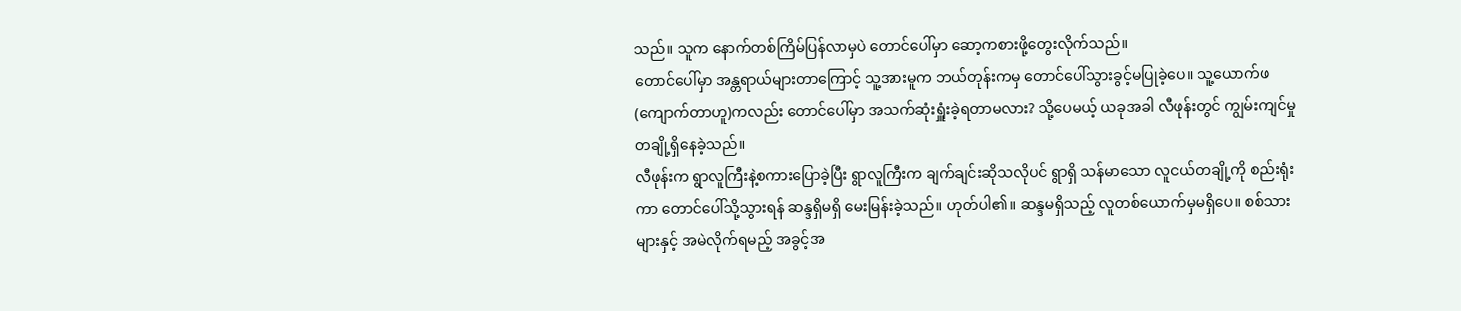သည်။ သူက နောက်တစ်ကြိမ်ပြန်လာမှပဲ တောင်ပေါ်မှာ ဆော့ကစားဖို့တွေးလိုက်သည်။
တောင်ပေါ်မှာ အန္တရာယ်များတာကြောင့် သူ့အားမူက ဘယ်တုန်းကမှ တောင်ပေါ်သွားခွင့်မပြုခဲ့ပေ။ သူ့ယောက်ဖ (ကျောက်တာဟူ)ကလည်း တောင်ပေါ်မှာ အသက်ဆုံးရှူံးခဲ့ရတာမလား? သို့ပေမယ့် ယခုအခါ လီဖုန်းတွင် ကျွမ်းကျင်မှုတချို့ရှိနေခဲ့သည်။
လီဖုန်းက ရွာလူကြီးနဲ့စကားပြောခဲ့ပြီး ရွာလူကြီးက ချက်ချင်းဆိုသလိုပင် ရွာရှိ သန်မာသော လူငယ်တချို့ကို စည်းရုံးကာ တောင်ပေါ်သို့သွားရန် ဆန္ဒရှိမရှိ မေးမြန်းခဲ့သည်။ ဟုတ်ပါ၏။ ဆန္ဒမရှိသည့် လူတစ်ယောက်မှမရှိပေ။ စစ်သားများနှင့် အမဲလိုက်ရမည့် အခွင့်အ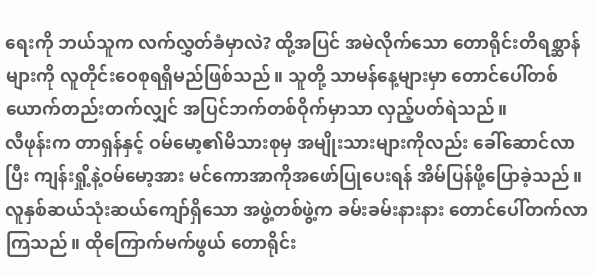ရေးကို ဘယ်သူက လက်လွှတ်ခံမှာလဲ? ထို့အပြင် အမဲလိုက်သော တောရိုင်းတိရစ္ဆာန်များကို လူတိုင်းဝေစုရရှိမည်ဖြစ်သည်။ သူတို့ သာမန်နေ့များမှာ တောင်ပေါ်တစ်ယောက်တည်းတက်လျှင် အပြင်ဘက်တစ်ဝိုက်မှာသာ လှည့်ပတ်ရဲသည်။
လီဖုန်းက တာရှန်နှင့် ဝမ်မော့၏မိသားစုမှ အမျိုးသားများကိုလည်း ခေါ်ဆောင်လာပြီး ကျန်းရှို့နဲ့ဝမ်မော့အား မင်ကောအာကိုအဖော်ပြုပေးရန် အိမ်ပြန်ဖို့ပြောခဲ့သည်။ လူနှစ်ဆယ်သုံးဆယ်ကျော်ရှိသော အဖွဲ့တစ်ဖွဲ့က ခမ်းခမ်းနားနား တောင်ပေါ်တက်လာကြသည်။ ထိုကြောက်မက်ဖွယ် တောရိုင်း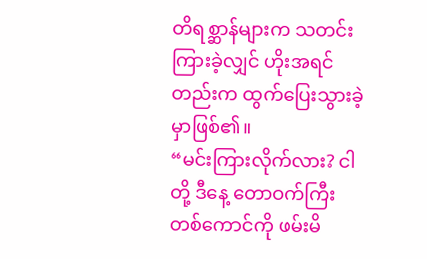တိရစ္ဆာန်များက သတင်းကြားခဲ့လျှင် ဟိုးအရင်တည်းက ထွက်ပြေးသွားခဲ့မှာဖြစ်၏။
“မင်းကြားလိုက်လား? ငါတို့ ဒီနေ့ တောဝက်ကြီးတစ်ကောင်ကို ဖမ်းမိ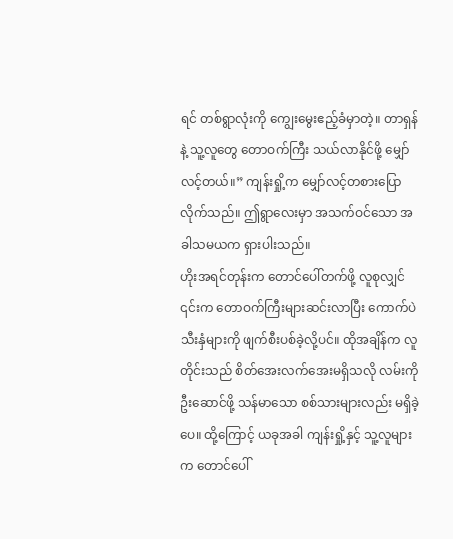ရင် တစ်ရွာလုံးကို ကျွေးမွေးဧည့်ခံမှာတဲ့။ တာရှန်နဲ့ သူ့လူတွေ တောဝက်ကြီး သယ်လာနိုင်ဖို့ မျှော်လင့်တယ်။” ကျန်းရှို့က မျှော်လင့်တစားပြောလိုက်သည်။ ဤရွာလေးမှာ အသက်ဝင်သော အခါသမယက ရှားပါးသည်။
ဟိုးအရင်တုန်းက တောင်ပေါ်တက်ဖို့ လူစုလျှင် ၎င်းက တောဝက်ကြီးများဆင်းလာပြီး ကောက်ပဲသီးနှံများကို ဖျက်စီးပစ်ခဲ့လို့ပင်။ ထိုအချိန်က လူတိုင်းသည် စိတ်အေးလက်အေးမရှိသလို လမ်းကိုဦးဆောင်ဖို့ သန်မာသော စစ်သားများလည်း မရှိခဲ့ပေ။ ထို့ကြောင့် ယခုအခါ ကျန်းရှို့နှင့် သူ့လူများက တောင်ပေါ်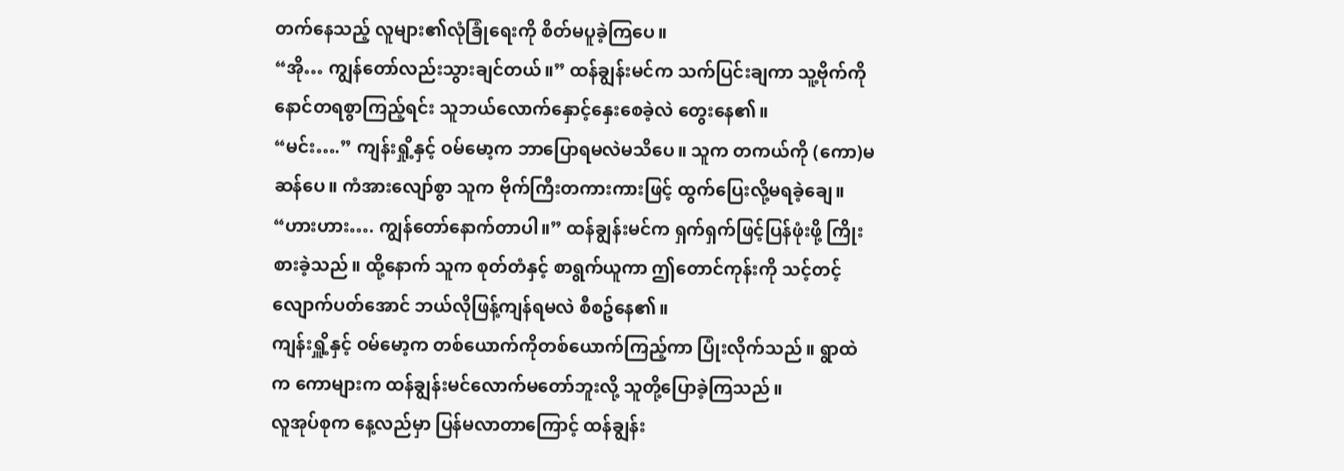တက်နေသည့် လူများ၏လုံခြုံရေးကို စိတ်မပူခဲ့ကြပေ။
“အို… ကျွန်တော်လည်းသွားချင်တယ်။” ထန်ချွန်းမင်က သက်ပြင်းချကာ သူ့ဗိုက်ကိုနောင်တရစွာကြည့်ရင်း သူဘယ်လောက်နှောင့်နှေးစေခဲ့လဲ တွေးနေ၏။
“မင်း….” ကျန်းရှို့နှင့် ဝမ်မော့က ဘာပြောရမလဲမသိပေ။ သူက တကယ်ကို (ကော)မဆန်ပေ။ ကံအားလျော်စွာ သူက ဗိုက်ကြီးတကားကားဖြင့် ထွက်ပြေးလို့မရခဲ့ချေ။
“ဟားဟား…. ကျွန်တော်နောက်တာပါ။” ထန်ချွန်းမင်က ရှက်ရှက်ဖြင့်ပြန်ဖုံးဖို့ ကြိုးစားခဲ့သည်။ ထို့နောက် သူက စုတ်တံနှင့် စာရွက်ယူကာ ဤတောင်ကုန်းကို သင့်တင့်လျောက်ပတ်အောင် ဘယ်လိုဖြန့်ကျန်ရမလဲ စီစဥ်နေ၏။
ကျန်းရှိူ့နှင့် ဝမ်မော့က တစ်ယောက်ကိုတစ်ယောက်ကြည့်ကာ ပြုံးလိုက်သည်။ ရွာထဲက ကောများက ထန်ချွန်းမင်လောက်မတော်ဘူးလို့ သူတို့ပြောခဲ့ကြသည်။
လူအုပ်စုက နေ့လည်မှာ ပြန်မလာတာကြောင့် ထန်ချွန်း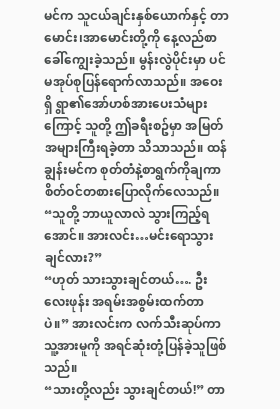မင်က သူငယ်ချင်းနှစ်ယောက်နှင့် တာမောင်း၊အာမောင်းတို့ကို နေ့လည်စာခေါ်ကျွေးခဲ့သည်။ မွန်းလွဲပိုင်းမှာ ပင်မအုပ်စုပြန်ရောက်လာသည်။ အဝေးရှိ ရွာ၏အော်ဟစ်အားပေးသံများကြောင့် သူတို့ ဤခရီးစဥ်မှာ အမြတ်အများကြီးရခဲ့တာ သိသာသည်။ ထန်ချွန်းမင်က စုတ်တံနဲ့စာရွက်ကိုချကာ စိတ်ဝင်တစားပြောလိုက်လေသည်။ “သူတို့ ဘာယူလာလဲ သွားကြည့်ရအောင်။ အားလင်း…မင်းရောသွားချင်လား?”
“ဟုတ် သားသွားချင်တယ်…. ဦးလေးဖုန်း အရမ်းအစွမ်းထက်တာပဲ။” အားလင်းက လက်သီးဆုပ်ကာ သူ့အားမူကို အရင်ဆုံးတုံ့ပြန်ခဲ့သူဖြစ်သည်။
“သားတို့လည်း သွားချင်တယ်!” တာ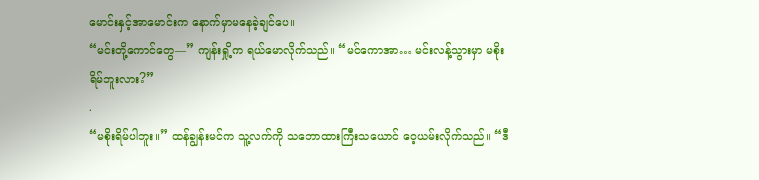မောင်းနှင့်အာမောင်းက နောက်မှာမနေခဲ့ချင်ပေ။
“မင်းတို့ကောင်တွေ—” ကျန်းရှို့က ရယ်မောလိုက်သည်။ “မင်ကောအာ… မင်းလန့်သွားမှာ မစိုးရိမ်ဘူးလား?”
.
“မစိုးရိမ်ပါဘူး။” ထန်ချွန်းမင်က သူ့လက်ကို သဘောထားကြီးသယောင် ဝေ့ယမ်းလိုက်သည်။ “ဒီ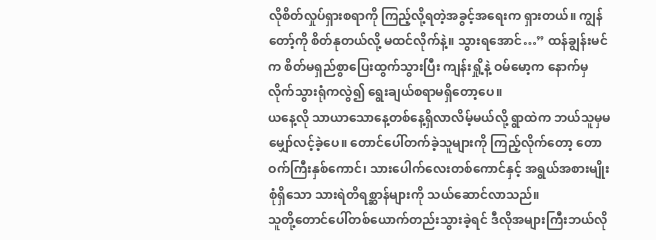လိုစိတ်လှုပ်ရှားစရာကို ကြည့်လို့ရတဲ့အခွင့်အရေးက ရှားတယ်။ ကျွန်တော့်ကို စိတ်နုတယ်လို့ မထင်လိုက်နဲ့။ သွားရအောင်…” ထန်ချွန်းမင်က စိတ်မရှည်စွာပြေးထွက်သွားပြီး ကျန်းရှို့နဲ့ ဝမ်မော့က နောက်မှလိုက်သွားရုံကလွဲ၍ ရွေးချယ်စရာမရှိတော့ပေ။
ယနေ့လို သာယာသောနေ့တစ်နေ့ရှိလာလိမ့်မယ်လို့ ရွာထဲက ဘယ်သူမှမမျှော်လင့်ခဲ့ပေ။ တောင်ပေါ်တက်ခဲ့သူများကို ကြည့်လိုက်တော့ တောဝက်ကြီးနှစ်ကောင်၊ သားပေါက်လေးတစ်ကောင်နှင့် အရွယ်အစားမျိုးစုံရှိသော သားရဲတိရစ္ဆာန်များကို သယ်ဆောင်လာသည်။
သူတို့တောင်ပေါ်တစ်ယောက်တည်းသွားခဲ့ရင် ဒီလိုအများကြီးဘယ်လို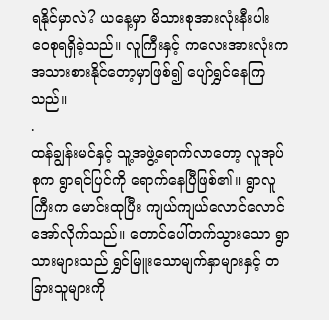ရနိုင်မှာလဲ? ယနေ့မှာ မိသားစုအားလုံးနီးပါး ဝေစုရရှိခဲ့သည်။ လူကြီးနှင့် ကလေးအားလုံးက အသားစားနိုင်တော့မှာဖြစ်၍ ပျော်ရွှင်နေကြသည်။
.
ထန်ချွန်းမင်နှင့် သူ့အဖွဲ့ရောက်လာတော့ လူအုပ်စုက ရွာရင်ပြင်ကို ရောက်နေပြီဖြစ်၏။ ရွာလူကြီးက မောင်းထုပြီး ကျယ်ကျယ်လောင်လောင်အော်လိုက်သည်။ တောင်ပေါ်တက်သွားသော ရွာသားများသည် ရွှင်မြူးသောမျက်နှာများနှင့် တခြားသူများကို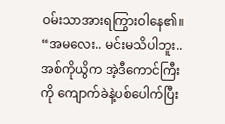ဝမ်းသာအားရကြွားဝါနေ၏။
“အမလေး.. မင်းမသိပါဘူး.. အစ်ကိုယွိက အဲ့ဒီကောင်ကြီးကို ကျောက်ခဲနဲ့ပစ်ပေါက်ပြီး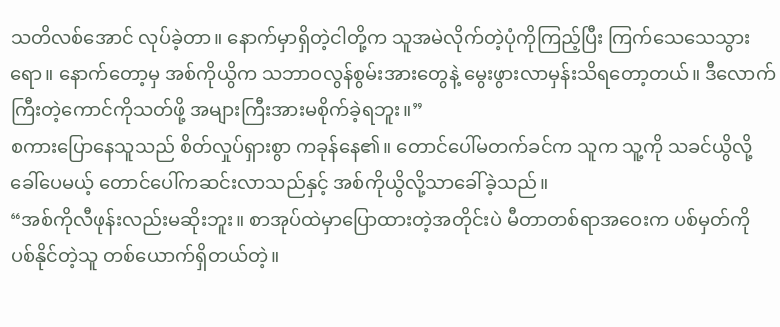သတိလစ်အောင် လုပ်ခဲ့တာ။ နောက်မှာရှိတဲ့ငါတို့က သူအမဲလိုက်တဲ့ပုံကိုကြည့်ပြီး ကြက်သေသေသွားရော။ နောက်တော့မှ အစ်ကိုယွိက သဘာဝလွန်စွမ်းအားတွေနဲ့ မွေးဖွားလာမှန်းသိရတော့တယ်။ ဒီလောက်ကြီးတဲ့ကောင်ကိုသတ်ဖို့ အများကြီးအားမစိုက်ခဲ့ရဘူး။”
စကားပြောနေသူသည် စိတ်လှုပ်ရှားစွာ ကခုန်နေ၏။ တောင်ပေါ်မတက်ခင်က သူက သူ့ကို သခင်ယွိလို့ခေါ်ပေမယ့် တောင်ပေါ်ကဆင်းလာသည်နှင့် အစ်ကိုယွိလို့သာခေါ်ခဲ့သည်။
“အစ်ကိုလီဖုန်းလည်းမဆိုးဘူး။ စာအုပ်ထဲမှာပြောထားတဲ့အတိုင်းပဲ မီတာတစ်ရာအဝေးက ပစ်မှတ်ကို ပစ်နိုင်တဲ့သူ တစ်ယောက်ရှိတယ်တဲ့။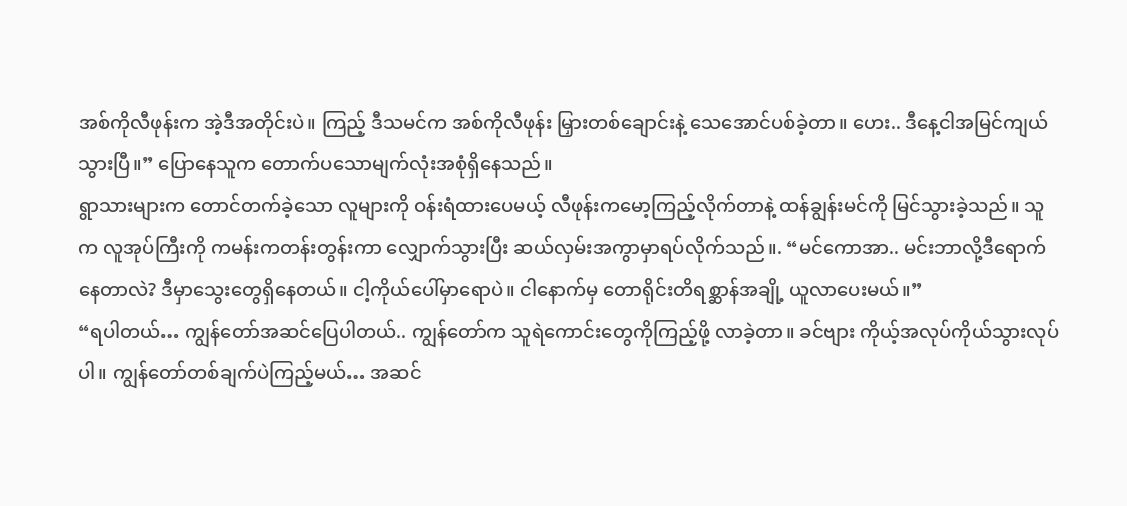အစ်ကိုလီဖုန်းက အဲ့ဒီအတိုင်းပဲ။ ကြည့် ဒီသမင်က အစ်ကိုလီဖုန်း မြှားတစ်ချောင်းနဲ့ သေအောင်ပစ်ခဲ့တာ။ ဟေး.. ဒီနေ့ငါအမြင်ကျယ်သွားပြီ။” ပြောနေသူက တောက်ပသောမျက်လုံးအစုံရှိနေသည်။
ရွာသားများက တောင်တက်ခဲ့သော လူများကို ဝန်းရံထားပေမယ့် လီဖုန်းကမော့ကြည့်လိုက်တာနဲ့ ထန်ချွန်းမင်ကို မြင်သွားခဲ့သည်။ သူက လူအုပ်ကြီးကို ကမန်းကတန်းတွန်းကာ လျှောက်သွားပြီး ဆယ်လှမ်းအကွာမှာရပ်လိုက်သည်။. “မင်ကောအာ.. မင်းဘာလို့ဒီရောက်နေတာလဲ? ဒီမှာသွေးတွေရှိနေတယ်။ ငါ့ကိုယ်ပေါ်မှာရောပဲ။ ငါနောက်မှ တောရိုင်းတိရစ္ဆာန်အချို့ ယူလာပေးမယ်။”
“ရပါတယ်… ကျွန်တော်အဆင်ပြေပါတယ်.. ကျွန်တော်က သူရဲကောင်းတွေကိုကြည့်ဖို့ လာခဲ့တာ။ ခင်ဗျား ကိုယ့်အလုပ်ကိုယ်သွားလုပ်ပါ။ ကျွန်တော်တစ်ချက်ပဲကြည့်မယ်… အဆင်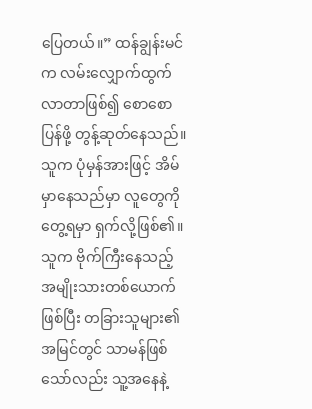ပြေတယ်။” ထန်ချွန်းမင်က လမ်းလျှောက်ထွက်လာတာဖြစ်၍ စောစောပြန်ဖို့ တွန့်ဆုတ်နေသည်။ သူက ပုံမှန်အားဖြင့် အိမ်မှာနေသည်မှာ လူတွေကိုတွေ့ရမှာ ရှက်လို့ဖြစ်၏။
သူက ဗိုက်ကြီးနေသည့် အမျိုးသားတစ်ယောက်ဖြစ်ပြီး တခြားသူများ၏အမြင်တွင် သာမန်ဖြစ်သော်လည်း သူ့အနေနဲ့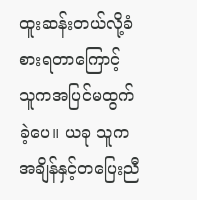ထူးဆန်းတယ်လို့ခံစားရတာကြောင့် သူကအပြင်မထွက်ခဲ့ပေ။ ယခု သူက အချိန်နှင့်တပြေးညီ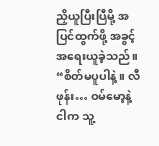ညှိယူပြီးပြီမို့ အပြင်ထွက်ဖို့ အခွင့်အရေးယူခဲ့သည်။
“စိတ်မပူပါနဲ့။ လီဖုန်း… ဝမ်မော့နဲ့ ငါက သူ့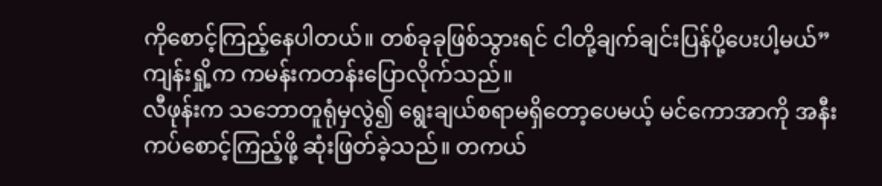ကိုစောင့်ကြည့်နေပါတယ်။ တစ်ခုခုဖြစ်သွားရင် ငါတို့ချက်ချင်းပြန်ပို့ပေးပါ့မယ်” ကျန်းရှို့က ကမန်းကတန်းပြောလိုက်သည်။
လီဖုန်းက သဘောတူရုံမှလွဲ၍ ရွေးချယ်စရာမရှိတော့ပေမယ့် မင်ကောအာကို အနီးကပ်စောင့်ကြည့်ဖို့ ဆုံးဖြတ်ခဲ့သည်။ တကယ်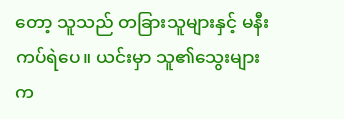တော့ သူသည် တခြားသူများနှင့် မနီးကပ်ရဲပေ။ ယင်းမှာ သူ၏သွေးများက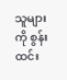သူများကို စွန်းထင်း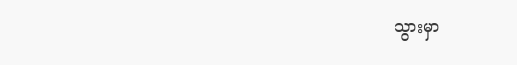သွားမှာ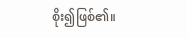စိုး၍ဖြစ်၏။